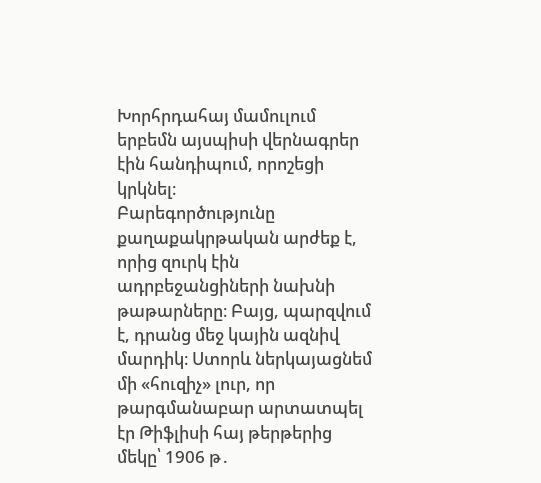Խորհրդահայ մամուլում երբեմն այսպիսի վերնագրեր էին հանդիպում, որոշեցի կրկնել։
Բարեգործությունը քաղաքակրթական արժեք է, որից զուրկ էին ադրբեջանցիների նախնի թաթարները։ Բայց, պարզվում է, դրանց մեջ կային ազնիվ մարդիկ։ Ստորև ներկայացնեմ մի «հուզիչ» լուր, որ թարգմանաբար արտատպել էր Թիֆլիսի հայ թերթերից մեկը՝ 1906 թ․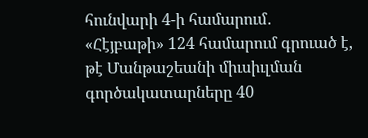հունվարի 4-ի համարում․
«Հէյբաթի» 124 համարում գրուած է, թէ Մանթաշեանի միւսիւլման գործակատարները 40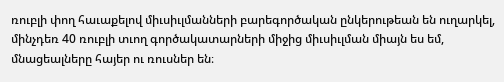ռուբլի փող հաւաքելով միւսիւլմանների բարեգործական ընկերութեան են ուղարկել, մինչդեռ 40 ռուբլի տւող գործակատարների միջից միւսիւլման միայն ես եմ, մնացեալները հայեր ու ռուսներ են։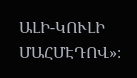ԱԼԻ-ԿՈՒԼԻ ՄԱՀՄԷԴՈՎ»։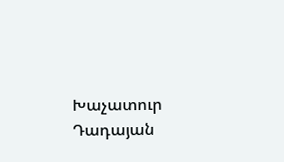Խաչատուր Դադայան